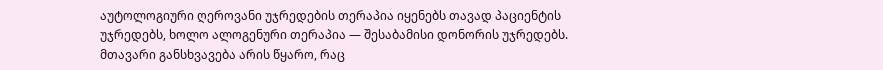აუტოლოგიური ღეროვანი უჯრედების თერაპია იყენებს თავად პაციენტის უჯრედებს, ხოლო ალოგენური თერაპია — შესაბამისი დონორის უჯრედებს. მთავარი განსხვავება არის წყარო, რაც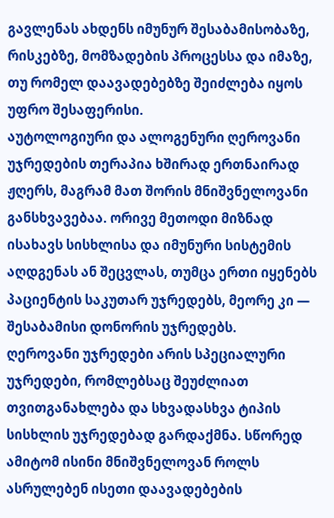გავლენას ახდენს იმუნურ შესაბამისობაზე, რისკებზე, მომზადების პროცესსა და იმაზე, თუ რომელ დაავადებებზე შეიძლება იყოს უფრო შესაფერისი.
აუტოლოგიური და ალოგენური ღეროვანი უჯრედების თერაპია ხშირად ერთნაირად ჟღერს, მაგრამ მათ შორის მნიშვნელოვანი განსხვავებაა. ორივე მეთოდი მიზნად ისახავს სისხლისა და იმუნური სისტემის აღდგენას ან შეცვლას, თუმცა ერთი იყენებს პაციენტის საკუთარ უჯრედებს, მეორე კი — შესაბამისი დონორის უჯრედებს.
ღეროვანი უჯრედები არის სპეციალური უჯრედები, რომლებსაც შეუძლიათ თვითგანახლება და სხვადასხვა ტიპის სისხლის უჯრედებად გარდაქმნა. სწორედ ამიტომ ისინი მნიშვნელოვან როლს ასრულებენ ისეთი დაავადებების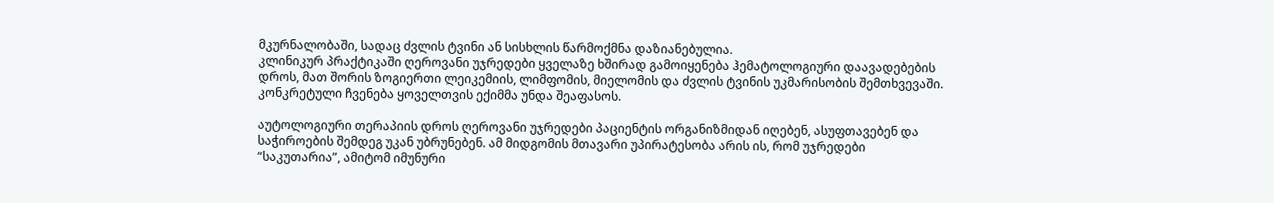მკურნალობაში, სადაც ძვლის ტვინი ან სისხლის წარმოქმნა დაზიანებულია.
კლინიკურ პრაქტიკაში ღეროვანი უჯრედები ყველაზე ხშირად გამოიყენება ჰემატოლოგიური დაავადებების დროს, მათ შორის ზოგიერთი ლეიკემიის, ლიმფომის, მიელომის და ძვლის ტვინის უკმარისობის შემთხვევაში. კონკრეტული ჩვენება ყოველთვის ექიმმა უნდა შეაფასოს.

აუტოლოგიური თერაპიის დროს ღეროვანი უჯრედები პაციენტის ორგანიზმიდან იღებენ, ასუფთავებენ და საჭიროების შემდეგ უკან უბრუნებენ. ამ მიდგომის მთავარი უპირატესობა არის ის, რომ უჯრედები “საკუთარია”, ამიტომ იმუნური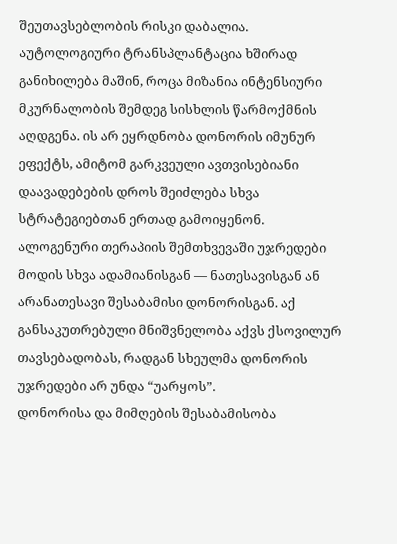შეუთავსებლობის რისკი დაბალია.
აუტოლოგიური ტრანსპლანტაცია ხშირად განიხილება მაშინ, როცა მიზანია ინტენსიური მკურნალობის შემდეგ სისხლის წარმოქმნის აღდგენა. ის არ ეყრდნობა დონორის იმუნურ ეფექტს, ამიტომ გარკვეული ავთვისებიანი დაავადებების დროს შეიძლება სხვა სტრატეგიებთან ერთად გამოიყენონ.
ალოგენური თერაპიის შემთხვევაში უჯრედები მოდის სხვა ადამიანისგან — ნათესავისგან ან არანათესავი შესაბამისი დონორისგან. აქ განსაკუთრებული მნიშვნელობა აქვს ქსოვილურ თავსებადობას, რადგან სხეულმა დონორის უჯრედები არ უნდა “უარყოს”.
დონორისა და მიმღების შესაბამისობა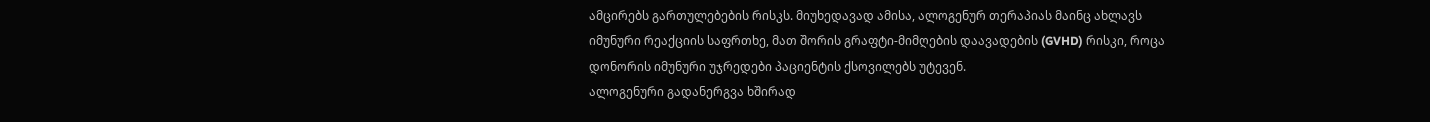ამცირებს გართულებების რისკს. მიუხედავად ამისა, ალოგენურ თერაპიას მაინც ახლავს იმუნური რეაქციის საფრთხე, მათ შორის გრაფტი-მიმღების დაავადების (GVHD) რისკი, როცა დონორის იმუნური უჯრედები პაციენტის ქსოვილებს უტევენ.
ალოგენური გადანერგვა ხშირად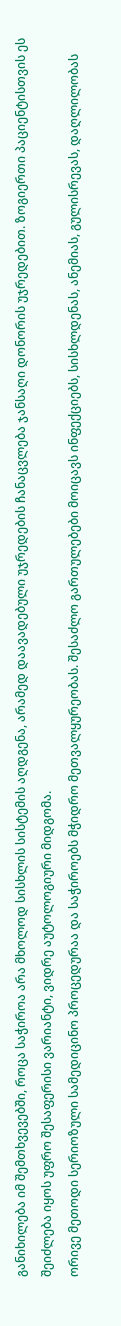განიხილება იმ შემთხვევებში, როცა საჭიროა არა მხოლოდ სისხლის სისტემის აღდგენა, არამედ დაავადებული უჯრედების ჩანაცვლება ჯანსაღი დონორის უჯრედებით. ზოგიერთი პაციენტისთვის ეს შეიძლება იყოს უფრო შესაფერისი ვარიანტი, ვიდრე აუტოლოგიური მიდგომა.
ორივე მეთოდი სერიოზული სამედიცინო პროცედურაა და საჭიროებს მჭიდრო მეთვალყურეობას. შესაძლო გართულებები მოიცავს ინფექციებს, სისხლდენას, ანემიას, გულისრევას, დაღლილობას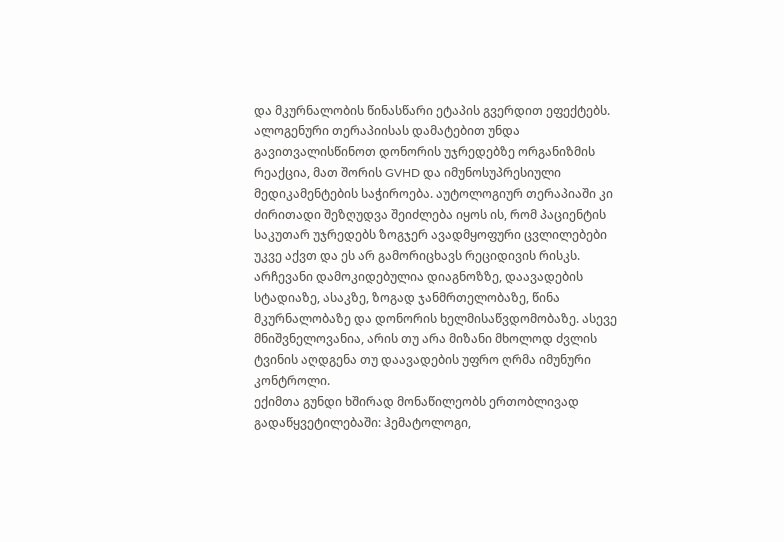და მკურნალობის წინასწარი ეტაპის გვერდით ეფექტებს.
ალოგენური თერაპიისას დამატებით უნდა გავითვალისწინოთ დონორის უჯრედებზე ორგანიზმის რეაქცია, მათ შორის GVHD და იმუნოსუპრესიული მედიკამენტების საჭიროება. აუტოლოგიურ თერაპიაში კი ძირითადი შეზღუდვა შეიძლება იყოს ის, რომ პაციენტის საკუთარ უჯრედებს ზოგჯერ ავადმყოფური ცვლილებები უკვე აქვთ და ეს არ გამორიცხავს რეციდივის რისკს.
არჩევანი დამოკიდებულია დიაგნოზზე, დაავადების სტადიაზე, ასაკზე, ზოგად ჯანმრთელობაზე, წინა მკურნალობაზე და დონორის ხელმისაწვდომობაზე. ასევე მნიშვნელოვანია, არის თუ არა მიზანი მხოლოდ ძვლის ტვინის აღდგენა თუ დაავადების უფრო ღრმა იმუნური კონტროლი.
ექიმთა გუნდი ხშირად მონაწილეობს ერთობლივად გადაწყვეტილებაში: ჰემატოლოგი,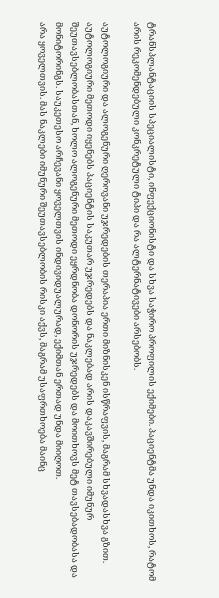ტრანსპლანტაციის სპეციალისტი, ინფექციონისტი და სხვა საჭირო პროფილის ექიმები. პაციენტმა უნდა იკითხოს, რატომ არის რეკომენდებული კონკრეტული ტიპი და რა ალტერნატივები არსებობს.

აუტოლოგიური და ალოგენური ღეროვანი უჯრედების თერაპია ერთი მიზნისკენ ისწრაფვის, მაგრამ სხვადასხვა გზით. აუტოლოგიური მეთოდი იყენებს პაციენტის საკუთარ უჯრედებს და ნაკლებად არის დაკავშირებული იმუნურ შეუთავსებლობასთან, ხოლო ალოგენური მეთოდი ეყრდნობა დონორის უჯრედებს და მოითხოვს მეტ თავსებადობასა და მონიტორინგს. საუკეთესო არჩევანი ყოველთვის ინდივიდუალურად, ექიმთან ერთად უნდა მიიღოთ.
არა ყოველთვის. მას ნაკლები იმუნური შეუთავსებლობის რისკი აქვს, მაგრამ უსაფრთხოება მაინც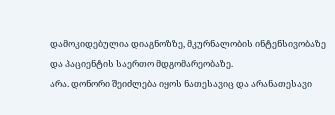დამოკიდებულია დიაგნოზზე, მკურნალობის ინტენსივობაზე და პაციენტის საერთო მდგომარეობაზე.
არა. დონორი შეიძლება იყოს ნათესავიც და არანათესავი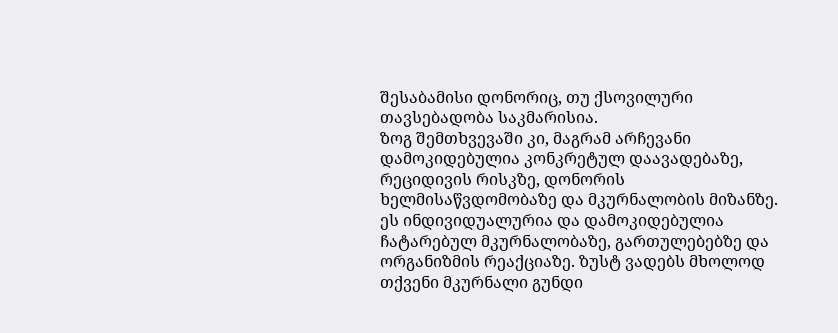შესაბამისი დონორიც, თუ ქსოვილური თავსებადობა საკმარისია.
ზოგ შემთხვევაში კი, მაგრამ არჩევანი დამოკიდებულია კონკრეტულ დაავადებაზე, რეციდივის რისკზე, დონორის ხელმისაწვდომობაზე და მკურნალობის მიზანზე.
ეს ინდივიდუალურია და დამოკიდებულია ჩატარებულ მკურნალობაზე, გართულებებზე და ორგანიზმის რეაქციაზე. ზუსტ ვადებს მხოლოდ თქვენი მკურნალი გუნდი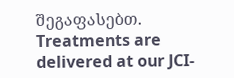შეგაფასებთ.
Treatments are delivered at our JCI-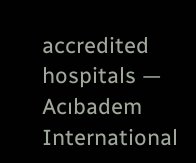accredited hospitals — Acıbadem International